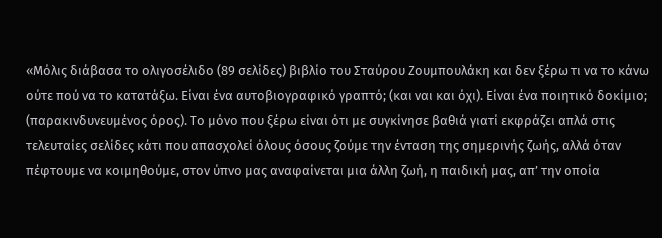«Μόλις διάβασα το ολιγοσέλιδο (89 σελίδες) βιβλίο του Σταύρου Ζουμπουλάκη και δεν ξέρω τι να το κάνω ούτε πού να το κατατάξω. Είναι ένα αυτοβιογραφικό γραπτό; (και ναι και όχι). Είναι ένα ποιητικό δοκίμιο; (παρακινδυνευμένος όρος). Το μόνο που ξέρω είναι ότι με συγκίνησε βαθιά γιατί εκφράζει απλά στις τελευταίες σελίδες κάτι που απασχολεί όλους όσους ζούμε την ένταση της σημερινής ζωής, αλλά όταν πέφτουμε να κοιμηθούμε, στον ύπνο μας αναφαίνεται μια άλλη ζωή, η παιδική μας, απ’ την οποία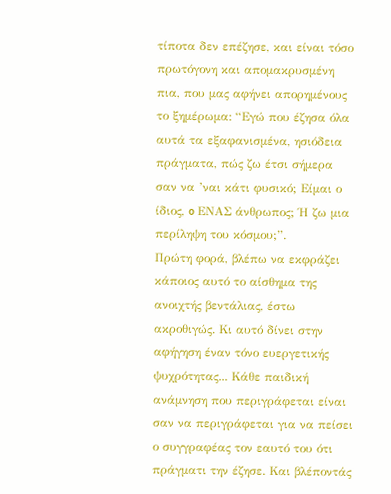τίποτα δεν επέζησε, και είναι τόσο πρωτόγονη και απομακρυσμένη πια, που μας αφήνει απορημένους το ξημέρωμα: “Εγώ που έζησα όλα αυτά τα εξαφανισμένα, ησιόδεια πράγματα, πώς ζω έτσι σήμερα σαν να ’ναι κάτι φυσικό; Είμαι ο ίδιος, o ΕΝΑΣ άνθρωπος; Ή ζω μια περίληψη του κόσμου;”.
Πρώτη φορά, βλέπω να εκφράζει κάποιος αυτό το αίσθημα της ανοιχτής βεντάλιας, έστω ακροθιγώς. Κι αυτό δίνει στην αφήγηση έναν τόνο ευεργετικής ψυχρότητας... Κάθε παιδική ανάμνηση που περιγράφεται είναι σαν να περιγράφεται για να πείσει ο συγγραφέας τον εαυτό του ότι πράγματι την έζησε. Και βλέποντάς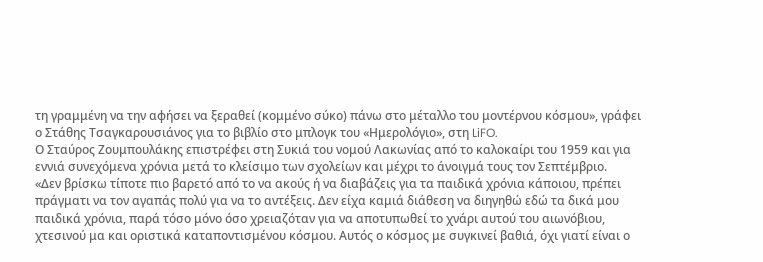τη γραμμένη να την αφήσει να ξεραθεί (κομμένο σύκο) πάνω στο μέταλλο του μοντέρνου κόσμου», γράφει ο Στάθης Τσαγκαρουσιάνος για το βιβλίο στο μπλογκ του «Ημερολόγιο», στη LiFO.
Ο Σταύρος Ζουμπουλάκης επιστρέφει στη Συκιά του νομού Λακωνίας από το καλοκαίρι του 1959 και για εννιά συνεχόμενα χρόνια μετά το κλείσιμο των σχολείων και μέχρι το άνοιγμά τους τον Σεπτέμβριο.
«Δεν βρίσκω τίποτε πιο βαρετό από το να ακούς ή να διαβάζεις για τα παιδικά χρόνια κάποιου, πρέπει πράγματι να τον αγαπάς πολύ για να το αντέξεις. Δεν είχα καμιά διάθεση να διηγηθώ εδώ τα δικά μου παιδικά χρόνια, παρά τόσο μόνο όσο χρειαζόταν για να αποτυπωθεί το χνάρι αυτού του αιωνόβιου, χτεσινού μα και οριστικά καταποντισμένου κόσμου. Αυτός ο κόσμος με συγκινεί βαθιά, όχι γιατί είναι ο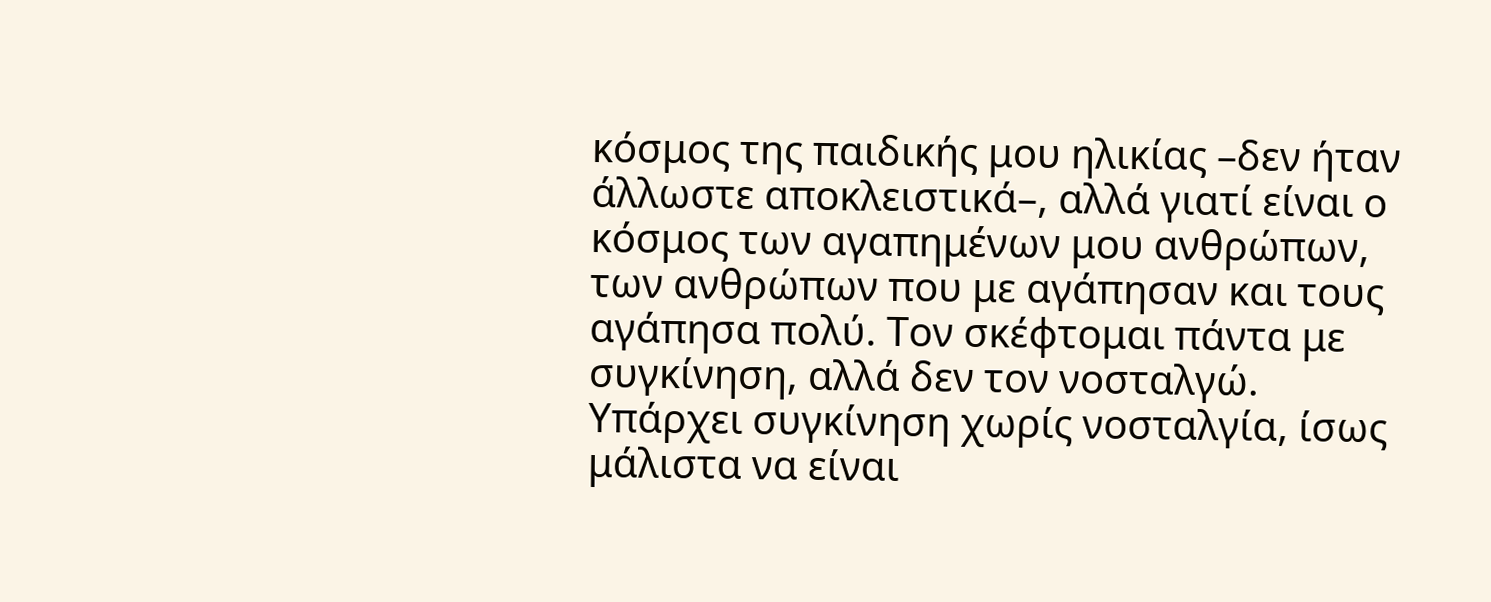κόσμος της παιδικής μου ηλικίας –δεν ήταν άλλωστε αποκλειστικά–, αλλά γιατί είναι ο κόσμος των αγαπημένων μου ανθρώπων, των ανθρώπων που με αγάπησαν και τους αγάπησα πολύ. Τον σκέφτομαι πάντα με συγκίνηση, αλλά δεν τον νοσταλγώ. Υπάρχει συγκίνηση χωρίς νοσταλγία, ίσως μάλιστα να είναι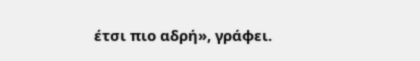έτσι πιο αδρή», γράφει.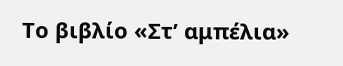Το βιβλίο «Στ’ αμπέλια»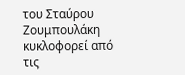του Σταύρου Ζουμπουλάκη κυκλοφορεί από τις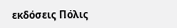εκδόσεις Πόλις